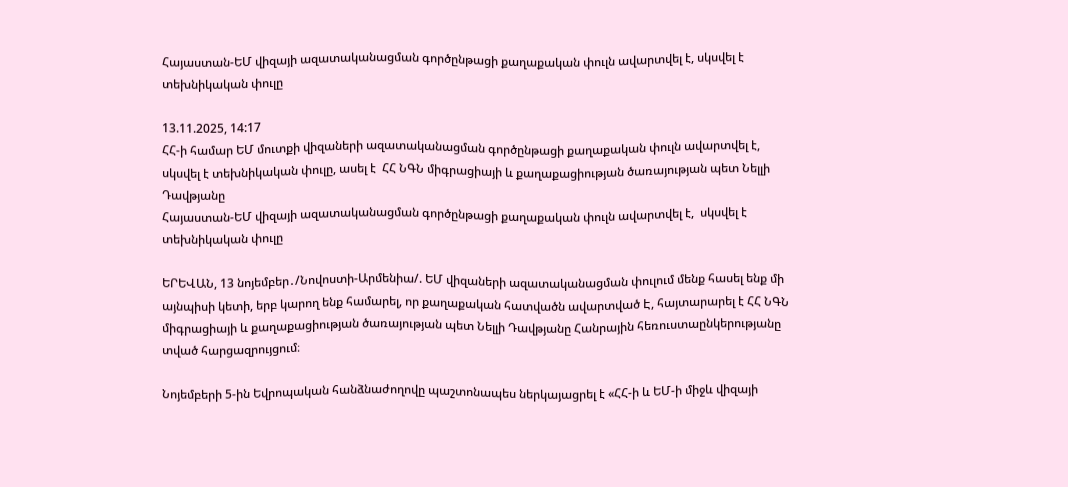Հայաստան-ԵՄ վիզայի ազատականացման գործընթացի քաղաքական փուլն ավարտվել է, սկսվել է տեխնիկական փուլը

13.11.2025, 14:17
ՀՀ-ի համար ԵՄ մուտքի վիզաների ազատականացման գործընթացի քաղաքական փուլն ավարտվել է, սկսվել է տեխնիկական փուլը, ասել է  ՀՀ ՆԳՆ միգրացիայի և քաղաքացիության ծառայության պետ Նելլի Դավթյանը
Հայաստան-ԵՄ վիզայի ազատականացման գործընթացի քաղաքական փուլն ավարտվել է,  սկսվել է տեխնիկական փուլը

ԵՐԵՎԱՆ, 13 նոյեմբեր․/Նովոստի-Արմենիա/. ԵՄ վիզաների ազատականացման փուլում մենք հասել ենք մի այնպիսի կետի, երբ կարող ենք համարել, որ քաղաքական հատվածն ավարտված Է, հայտարարել է ՀՀ ՆԳՆ միգրացիայի և քաղաքացիության ծառայության պետ Նելլի Դավթյանը Հանրային հեռուստաընկերությանը տված հարցազրույցում։

Նոյեմբերի 5-ին Եվրոպական հանձնաժողովը պաշտոնապես ներկայացրել է «ՀՀ-ի և ԵՄ-ի միջև վիզայի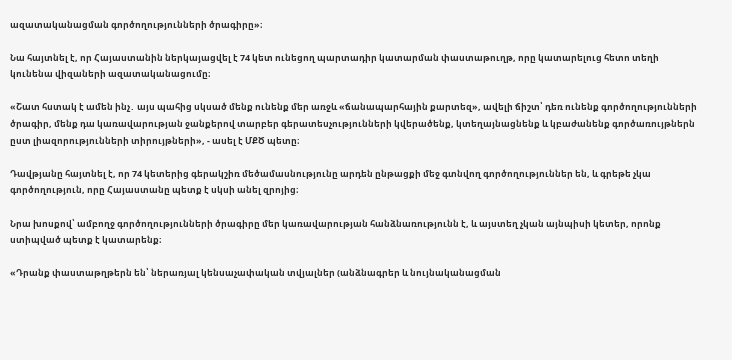ազատականացման գործողությունների ծրագիրը»։

Նա հայտնել է, որ Հայաստանին ներկայացվել է 74 կետ ունեցող պարտադիր կատարման փաստաթուղթ, որը կատարելուց հետո տեղի կունենա վիզաների ազատականացումը։

«Շատ հստակ է ամեն ինչ․ այս պահից սկսած մենք ունենք մեր առջև «ճանապարհային քարտեզ», ավելի ճիշտ՝ դեռ ունենք գործողությունների ծրագիր, մենք դա կառավարության ջանքերով տարբեր գերատեսչությունների կվերածենք, կտեղայնացնենք և կբաժանենք գործառույթներն ըստ լիազորությունների տիրույթների», - ասել է ՄՔԾ պետը։

Դավթյանը հայտնել է, որ 74 կետերից գերակշիռ մեծամասնությունը արդեն ընթացքի մեջ գտնվող գործողություններ են, և գրեթե չկա գործողություն, որը Հայաստանը պետք է սկսի անել զրոյից։

Նրա խոսքով՝ ամբողջ գործողությունների ծրագիրը մեր կառավարության հանձնառությունն է, և այստեղ չկան այնպիսի կետեր, որոնք ստիպված պետք է կատարենք։

«Դրանք փաստաթղթերն են՝ ներառյալ կենսաչափական տվյալներ (անձնագրեր և նույնականացման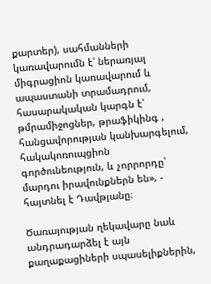քարտեր), սահմանների կառավարումն է՝ ներառյալ միգրացիոն կառավարում և ապաստանի տրամադրում, հասարակական կարգն է՝ թմրամիջոցներ, թրաֆիկինգ , հանցավորության կանխարգելում, հակակոռուպցիոն գործունեություն, և չորրորդը՝ մարդու իրավունքներն են», - հայտնել է Դավթյանը։

Ծառայության ղեկավարը նաև անդրադարձել է այն քաղաքացիների սպասելիքներին,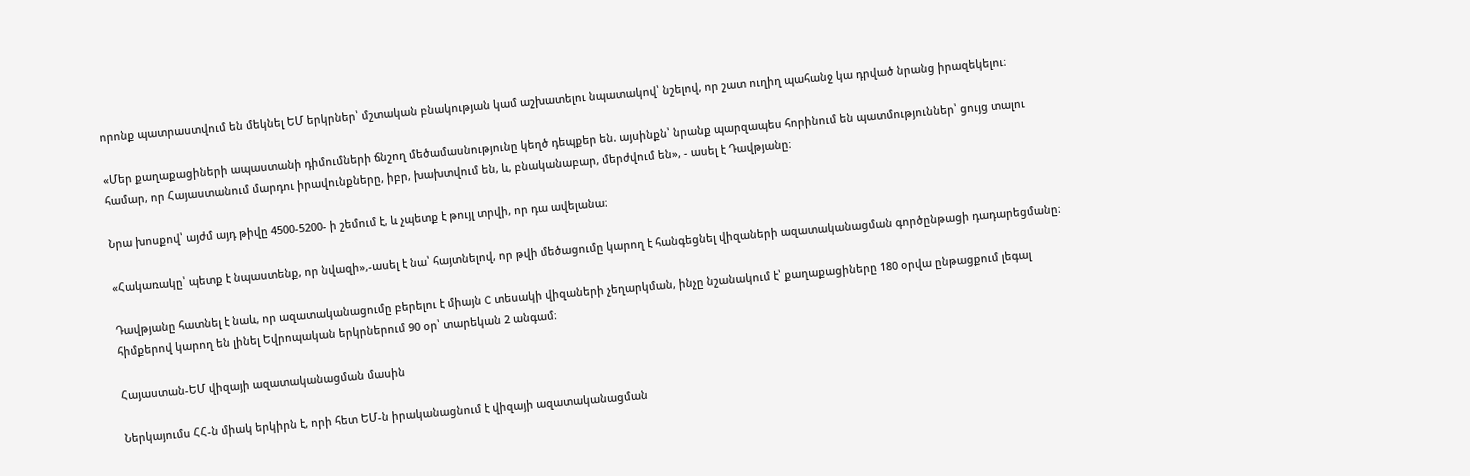որոնք պատրաստվում են մեկնել ԵՄ երկրներ՝ մշտական բնակության կամ աշխատելու նպատակով՝ նշելով, որ շատ ուղիղ պահանջ կա դրված նրանց իրազեկելու։

«Մեր քաղաքացիների ապաստանի դիմումների ճնշող մեծամասնությունը կեղծ դեպքեր են. այսինքն՝ նրանք պարզապես հորինում են պատմություններ՝ ցույց տալու համար, որ Հայաստանում մարդու իրավունքները, իբր, խախտվում են, և, բնականաբար, մերժվում են», - ասել է Դավթյանը։

Նրա խոսքով՝ այժմ այդ թիվը 4500-5200- ի շեմում է, և չպետք է թույլ տրվի, որ դա ավելանա։

«Հակառակը՝ պետք է նպաստենք, որ նվազի»,-ասել է նա՝ հայտնելով, որ թվի մեծացումը կարող է հանգեցնել վիզաների ազատականացման գործընթացի դադարեցմանը։

Դավթյանը հատնել է նաև, որ ազատականացումը բերելու է միայն C տեսակի վիզաների չեղարկման, ինչը նշանակում է՝ քաղաքացիները 180 օրվա ընթացքում լեգալ հիմքերով կարող են լինել Եվրոպական երկրներում 90 օր՝ տարեկան 2 անգամ։

Հայաստան-ԵՄ վիզայի ազատականացման մասին

Ներկայումս ՀՀ-ն միակ երկիրն է, որի հետ ԵՄ-ն իրականացնում է վիզայի ազատականացման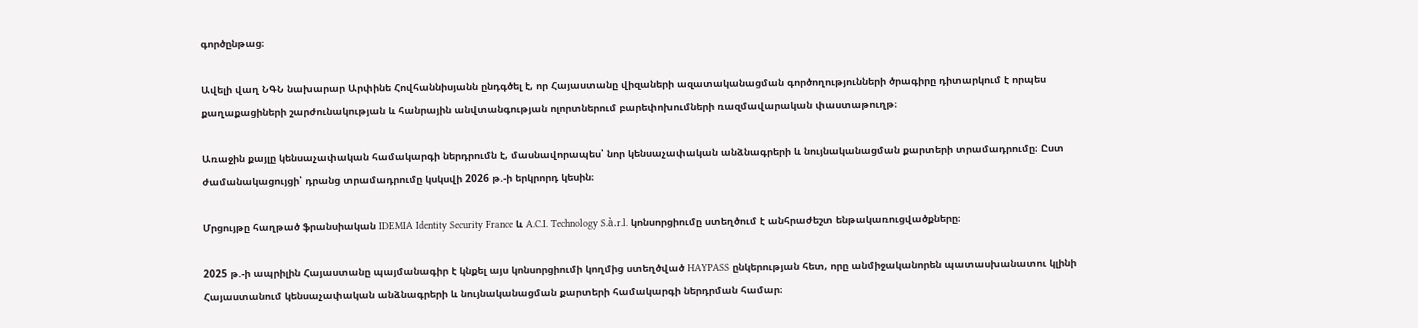գործընթաց։

Ավելի վաղ ՆԳՆ նախարար Արփինե Հովհաննիսյանն ընդգծել է, որ Հայաստանը վիզաների ազատականացման գործողությունների ծրագիրը դիտարկում է որպես քաղաքացիների շարժունակության և հանրային անվտանգության ոլորտներում բարեփոխումների ռազմավարական փաստաթուղթ։

Առաջին քայլը կենսաչափական համակարգի ներդրումն է, մասնավորապես՝ նոր կենսաչափական անձնագրերի և նույնականացման քարտերի տրամադրումը։ Ըստ ժամանակացույցի՝ դրանց տրամադրումը կսկսվի 2026 թ.-ի երկրորդ կեսին։

Մրցույթը հաղթած ֆրանսիական IDEMIA Identity Security France և A.C.I. Technology S.à.r.l. կոնսորցիումը ստեղծում է անհրաժեշտ ենթակառուցվածքները։

2025 թ.-ի ապրիլին Հայաստանը պայմանագիր է կնքել այս կոնսորցիումի կողմից ստեղծված HAYPASS ընկերության հետ, որը անմիջականորեն պատասխանատու կլինի Հայաստանում կենսաչափական անձնագրերի և նույնականացման քարտերի համակարգի ներդրման համար։